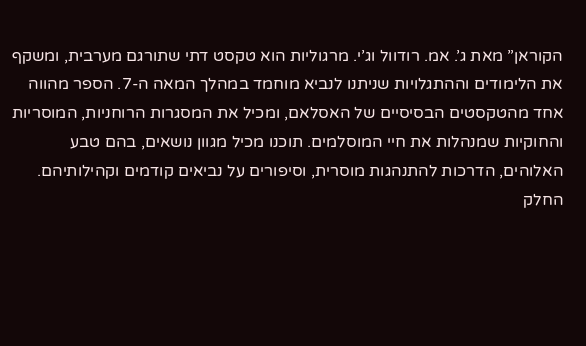הקוראן” מאת ג’. אמ. רודוול וג’י. מרגוליות הוא טקסט דתי שתורגם מערבית, ומשקף את הלימודים וההתגלויות שניתנו לנביא מוחמד במהלך המאה ה-7. הספר מהווה אחד מהטקסטים הבסיסיים של האסלאם, ומכיל את המסגרות הרוחניות, המוסריות והחוקיות שמנהלות את חיי המוסלמים. תוכנו מכיל מגוון נושאים, בהם טבע האלוהים, הדרכות להתנהגות מוסרית, וסיפורים על נביאים קודמים וקהילותיהם. החלק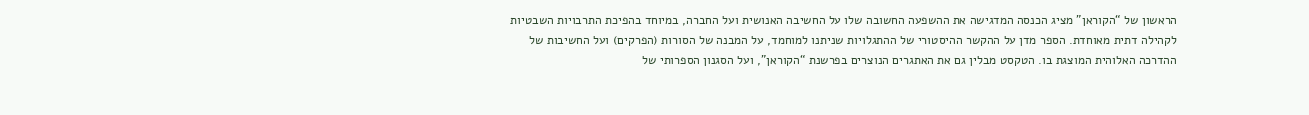הראשון של “הקוראן” מציג הכנסה המדגישה את ההשפעה החשובה שלו על החשיבה האנושית ועל החברה, במיוחד בהפיכת התרבויות השבטיות לקהילה דתית מאוחדת. הספר מדן על ההקשר ההיסטורי של ההתגלויות שניתנו למוחמד, על המבנה של הסורות (הפרקים) ועל החשיבות של ההדרכה האלוהית המוצגת בו. הטקסט מבלין גם את האתגרים הנוצרים בפרשנת “הקוראן”, ועל הסגנון הספרותי של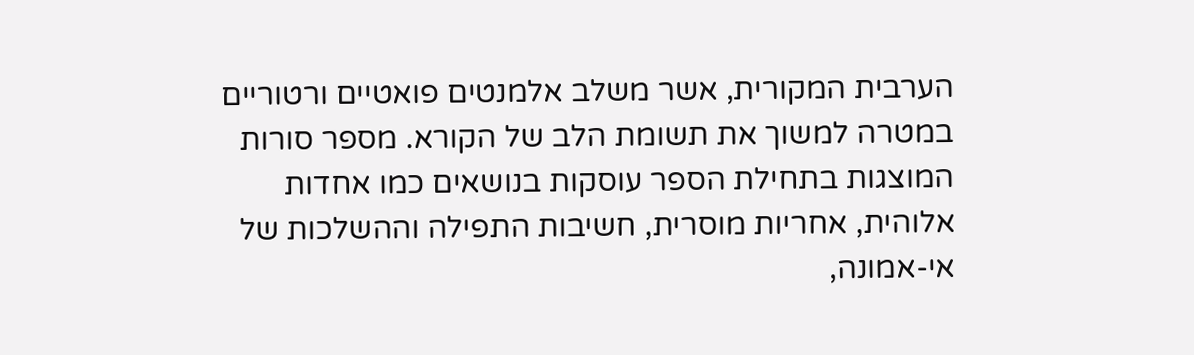הערבית המקורית, אשר משלב אלמנטים פואטיים ורטוריים במטרה למשוך את תשומת הלב של הקורא. מספר סורות המוצגות בתחילת הספר עוסקות בנושאים כמו אחדות אלוהית, אחריות מוסרית, חשיבות התפילה וההשלכות של אי-אמונה,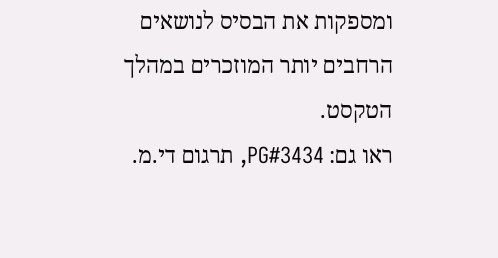ומספקות את הבסיס לנושאים הרחבים יותר המוזכרים במהלך הטקסט.
ראו גם: PG#3434, תרגום די.מ.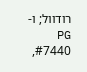רודוול; ו-PG #7440,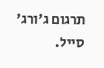תרגום ג'ורג' סייל.